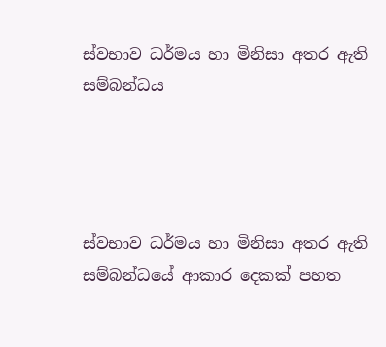ස්වභාව ධර්මය හා මිනිසා අතර ඇති සම්බන්ධය




ස්වභාව ධර්මය හා මිනිසා අතර ඇති සම්බන්ධයේ ආකාර දෙකක් පහත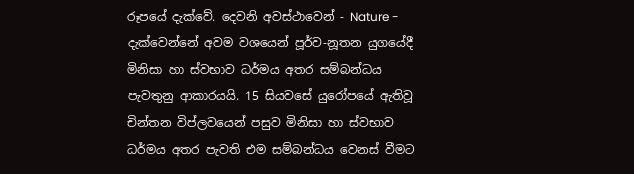රූපයේ දැක්වේ. දෙවනි අවස්ථාවෙන් - Nature - දැක්වෙන්නේ අවම වශයෙන් පූර්ව-නූතන යුගයේදී මිනිසා හා ස්වභාව ධර්මය අතර සම්බන්ධය පැවතුනු ආකාරයයි. 15 සියවසේ යුරෝපයේ ඇතිවූ චින්තන විප්ලවයෙන් පසුව මිනිසා හා ස්වභාව ධර්මය අතර පැවති එම සම්බන්ධය වෙනස් වීමට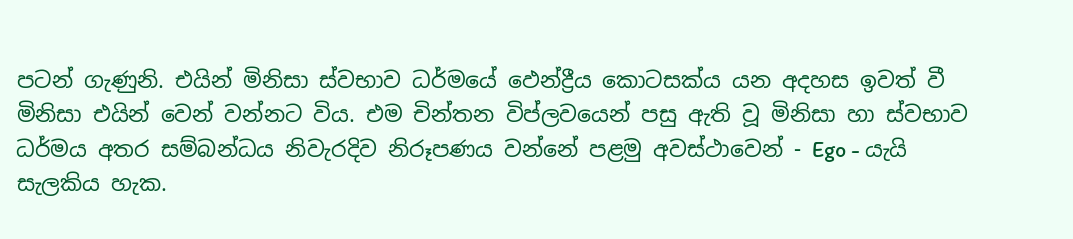පටන් ගැණුනි. එයින් මිනිසා ස්වභාව ධර්මයේ ඵෙන්ද්‍රීය කොටසක්ය යන අදහස ඉවත් වී මිනිසා එයින් වෙන් වන්නට විය. එම චින්තන විප්ලවයෙන් පසු ඇති වූ මිනිසා හා ස්වභාව ධර්මය අතර සම්බන්ධය නිවැරදිව නිරූපණය වන්නේ පළමු අවස්ථාවෙන් - Ego - යැයි සැලකිය හැක.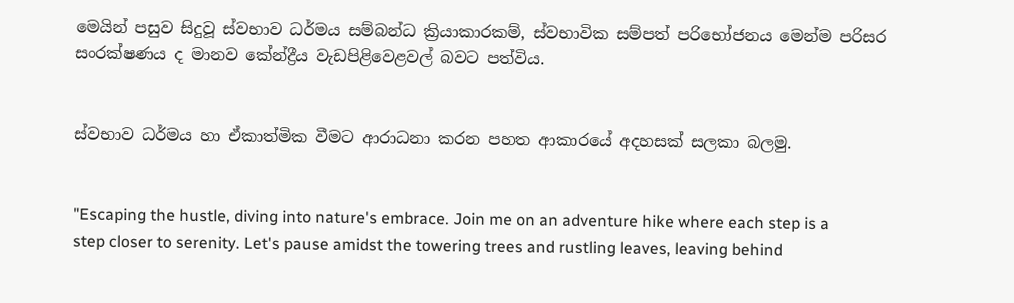මෙයින් පසුව සිදුවූ ස්වභාව ධර්මය සම්බන්ධ ක්‍රියාකාරකම්, ස්වභාවික සම්පත් පරිභෝජනය මෙන්ම පරිසර සංරක්ෂණය ද මානව කේන්ද්‍රීය වැඩපිළිවෙළවල් බවට පත්විය.


ස්වභාව ධර්මය හා ඒකාත්මික වීමට ආරාධනා කරන පහත ආකාරයේ අදහසක් සලකා බලමු.


"Escaping the hustle, diving into nature's embrace. Join me on an adventure hike where each step is a step closer to serenity. Let's pause amidst the towering trees and rustling leaves, leaving behind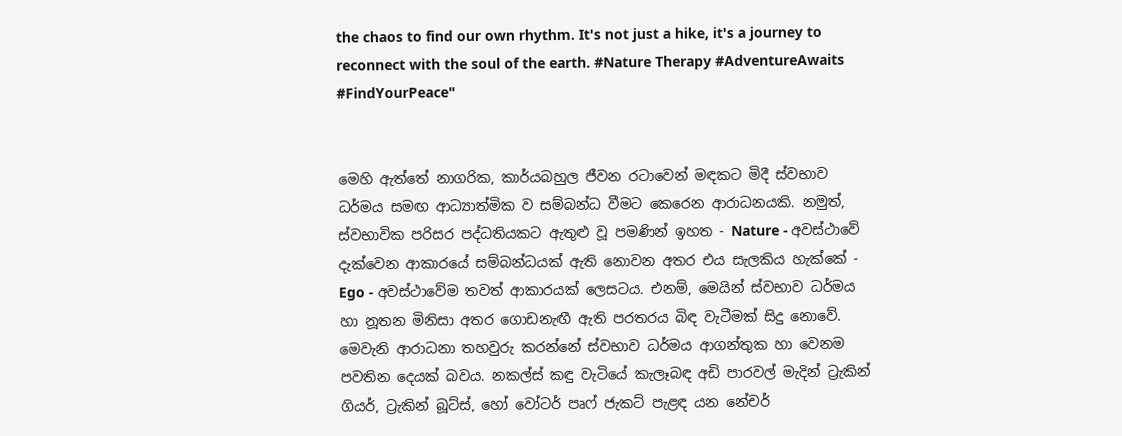the chaos to find our own rhythm. It's not just a hike, it's a journey to reconnect with the soul of the earth. #Nature Therapy #AdventureAwaits #FindYourPeace"


මෙහි ඇත්තේ නාගරික, කාර්යබහුල ජීවන රටාවෙන් මඳකට මිදී ස්වභාව ධර්මය සමඟ ආධ්‍යාත්මික ව සම්බන්ධ වීමට කෙරෙන ආරාධනයකි. නමුත්, ස්වභාවික පරිසර පද්ධතියකට ඇතුළු වූ පමණින් ඉහත - Nature - අවස්ථාවේ දැක්වෙන ආකාරයේ සම්බන්ධයක් ඇති නොවන අතර එය සැලකිය හැක්කේ - Ego - අවස්ථාවේම තවත් ආකාරයක් ලෙසටය. එනම්, මෙයින් ස්වභාව ධර්මය හා නූතන මිනිසා අතර ගොඩනැඟී ඇති පරතරය බිඳ වැටීමක් සිදු නොවේ. මෙවැනි ආරාධනා තහවුරු කරන්නේ ස්වභාව ධර්මය ආගන්තුක හා වෙනම පවතින දෙයක් බවය. නකල්ස් කඳු වැටියේ කැලෑබඳ අඩි පාරවල් මැදින් ට්‍රැකින් ගියර්, ට්‍රැකින් බූට්ස්, හෝ වෝටර් පෘෆ් ජැකට් පැළඳ යන නේචර්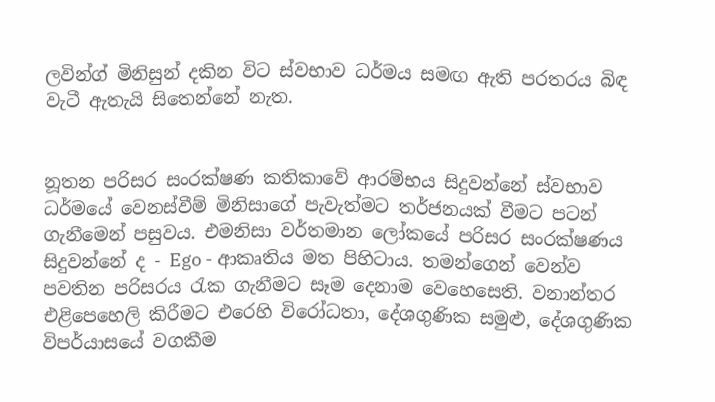ලවින්ග් මිනිසුන් දකින විට ස්වභාව ධර්මය සමඟ ඇති පරතරය බිඳ වැටී ඇතැයි සිතෙන්නේ නැත.


නූතන පරිසර සංරක්ෂණ කතිකාවේ ආරම්භය සිදුවන්නේ ස්වභාව ධර්මයේ වෙනස්වීම් මිනිසාගේ පැවැත්මට තර්ජනයක් වීමට පටන් ගැනීමෙන් පසුවය. එමනිසා වර්තමාන ලෝකයේ පරිසර සංරක්ෂණය සිදුවන්නේ ද - Ego - ආකෘතිය මත පිහිටාය. තමන්ගෙන් වෙන්ව පවතින පරිසරය රැක ගැනීමට සෑම දෙනාම වෙහෙසෙති. වනාන්තර එළිපෙහෙලි කිරීමට එරෙහි විරෝධතා, දේශගුණික සමුළු, දේශගුණික විපර්යාසයේ වගකීම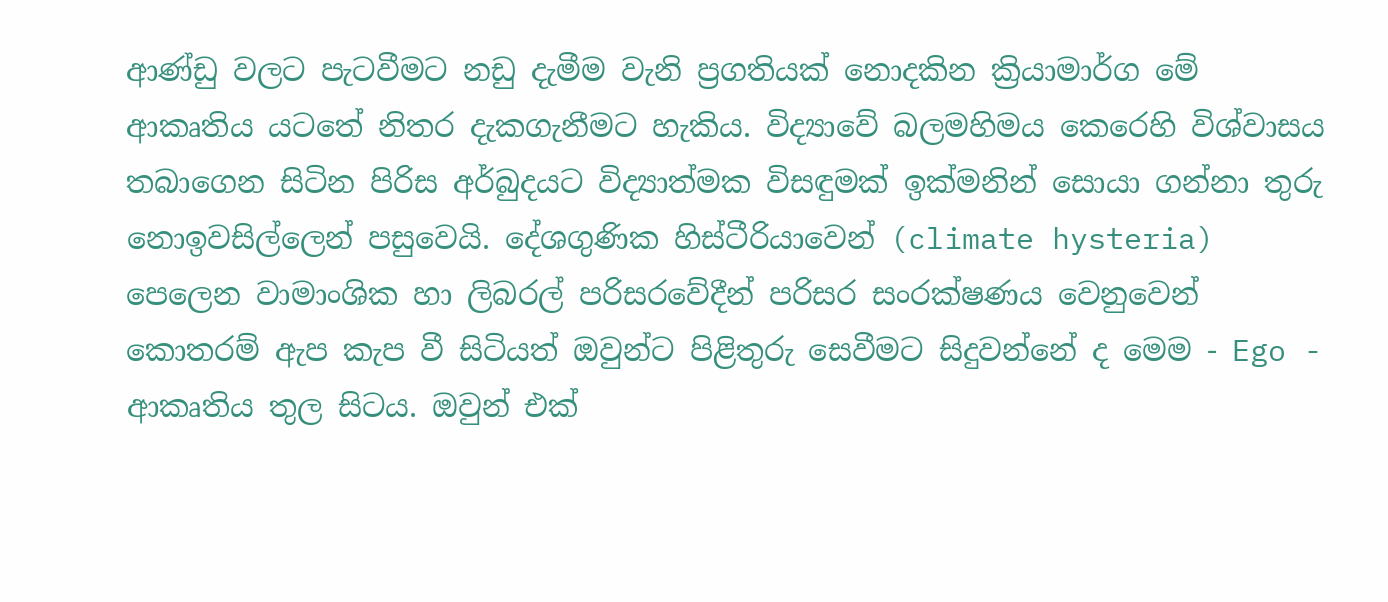ආණ්ඩු වලට පැටවීමට නඩු දැමීම වැනි ප්‍රගතියක් නොදකින ක්‍රියාමාර්ග මේ ආකෘතිය යටතේ නිතර දැකගැනීමට හැකිය. විද්‍යාවේ බලමහිමය කෙරෙහි විශ්වාසය තබාගෙන සිටින පිරිස අර්බුදයට විද්‍යාත්මක විසඳුමක් ඉක්මනින් සොයා ගන්නා තුරු නොඉවසිල්ලෙන් පසුවෙයි. දේශගුණික හිස්ටීරියාවෙන් (climate hysteria) පෙලෙන වාමාංශික හා ලිබරල් පරිසරවේදීන් පරිසර සංරක්ෂණය වෙනුවෙන් කොතරම් ඇප කැප වී සිටියත් ඔවුන්ට පිළිතුරු සෙවීමට සිදුවන්නේ ද මෙම - Ego - ආකෘතිය තුල සිටය. ඔවුන් එක්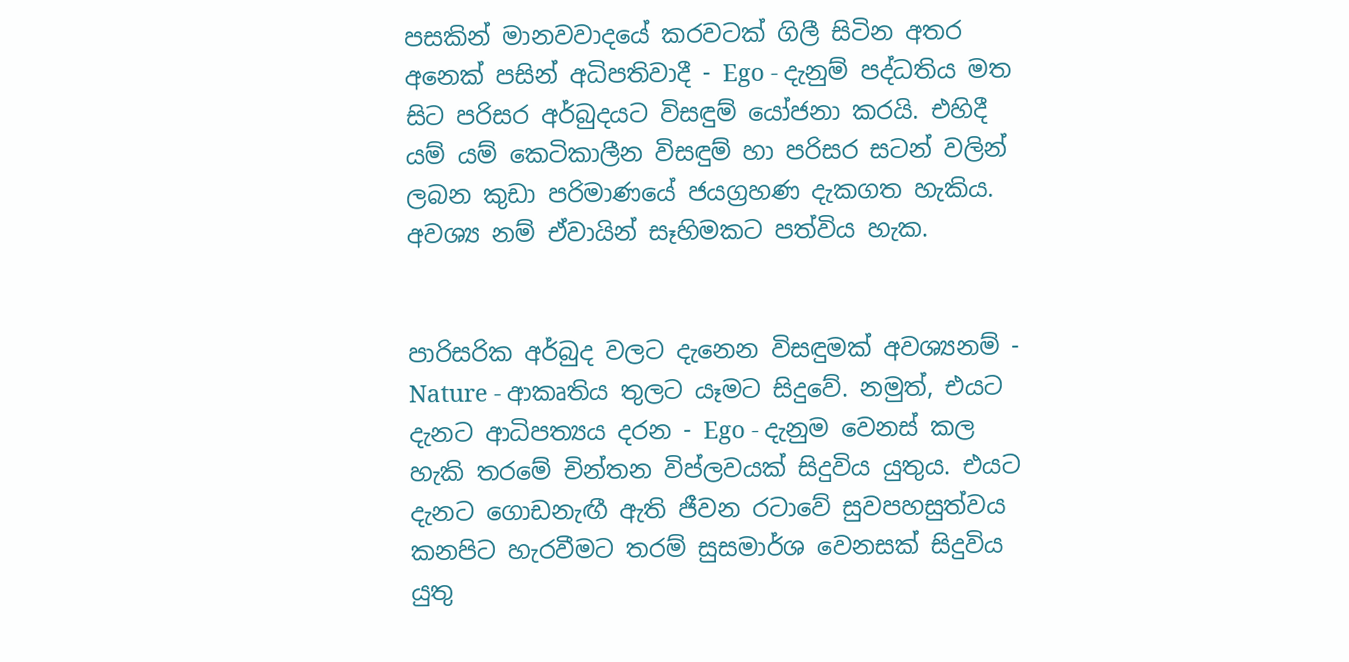පසකින් මානවවාදයේ කරවටක් ගිලී සිටින අතර අනෙක් පසින් අධිපතිවාදී - Ego - දැනුම් පද්ධතිය මත සිට පරිසර අර්බුදයට විසඳුම් යෝජනා කරයි. එහිදී යම් යම් කෙටිකාලීන විසඳුම් හා පරිසර සටන් වලින් ලබන කුඩා පරිමාණයේ ජයග්‍රහණ දැකගත හැකිය. අවශ්‍ය නම් ඒවායින් සෑහිමකට පත්විය හැක.


පාරිසරික අර්බුද වලට දැනෙන විසඳුමක් අවශ්‍යනම් - Nature - ආකෘතිය තුලට යෑමට සිදුවේ. නමුත්, එයට දැනට ආධිපත්‍යය දරන - Ego - දැනුම වෙනස් කල හැකි තරමේ චින්තන විප්ලවයක් සිදුවිය යුතුය. එයට දැනට ගොඩනැඟී ඇති ජීවන රටාවේ සුවපහසුත්වය කනපිට හැරවීමට තරම් සුසමාර්ශ වෙනසක් සිදුවිය යුතු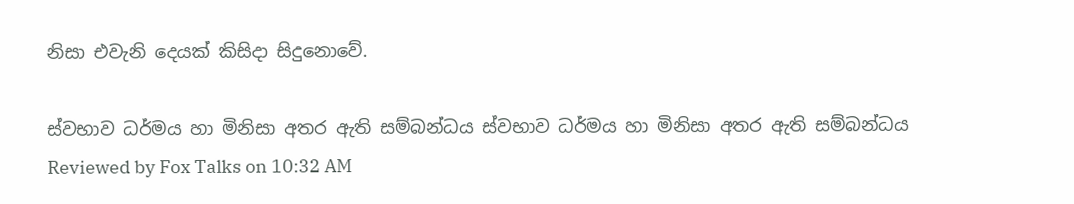නිසා එවැනි දෙයක් කිසිදා සිදුනොවේ.

ස්වභාව ධර්මය හා මිනිසා අතර ඇති සම්බන්ධය ස්වභාව ධර්මය හා මිනිසා අතර ඇති සම්බන්ධය Reviewed by Fox Talks on 10:32 AM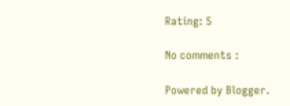Rating: 5

No comments :

Powered by Blogger.